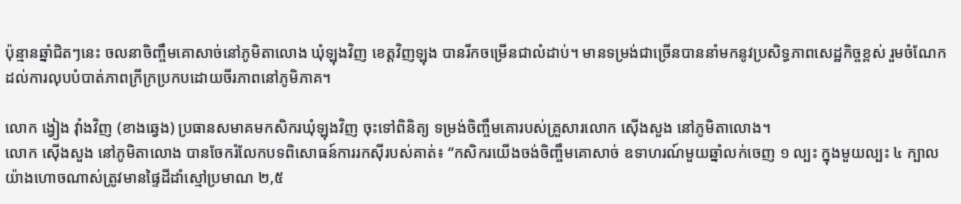ប៉ុន្មានឆ្នាំជិតៗនេះ ចលនាចិញ្ចឹមគោសាច់នៅភូមិតាលោង ឃុំឡុងវិញ ខេត្តវិញឡុង បានរីកចម្រើនជាលំដាប់។ មានទម្រង់ជាច្រើនបាននាំមកនូវប្រសិទ្ធភាពសេដ្ឋកិច្ចខ្ពស់ រួមចំណែកដល់ការលុបបំបាត់ភាពក្រីក្រប្រកបដោយចីរភាពនៅភូមិភាគ។

លោក ង្វៀង វ៉ាំងវិញ (ខាងឆ្វេង) ប្រធានសមាគមកសិករឃុំឡុងវិញ ចុះទៅពិនិត្យ ទម្រង់ចិញ្ចឹមគោរបស់គ្រួសារលោក ស៊ើងសួង នៅភូមិតាលោង។
លោក ស៊ើងសួង នៅភូមិតាលោង បានចែករំលែកបទពិសោធន៍ការរកស៊ីរបស់គាត់៖ “កសិករយើងចង់ចិញ្ចឹមគោសាច់ ឧទាហរណ៍មួយឆ្នាំលក់ចេញ ១ ល្បះ ក្នុងមួយល្បះ ៤ ក្បាល យ៉ាងហោចណាស់ត្រូវមានផ្ទៃដីដាំស្មៅប្រមាណ ២,៥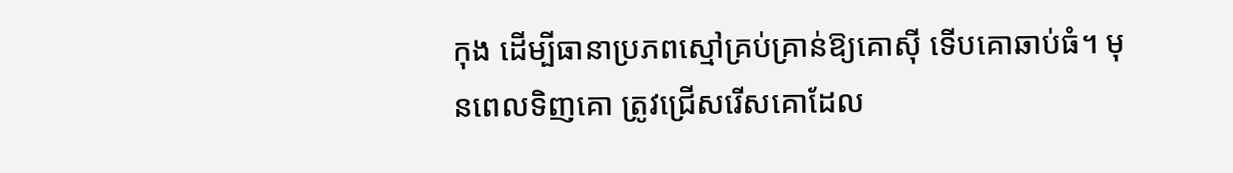កុង ដើម្បីធានាប្រភពស្មៅគ្រប់គ្រាន់ឱ្យគោស៊ី ទើបគោឆាប់ធំ។ មុនពេលទិញគោ ត្រូវជ្រើសរើសគោដែល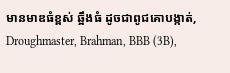មានមាឌធំខ្ពស់ ឆ្អឹងធំ ដូចជាពូជគោបង្កាត់, Droughmaster, Brahman, BBB (3B),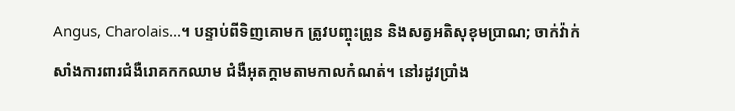Angus, Charolais...។ បន្ទាប់ពីទិញគោមក ត្រូវបញ្ចុះព្រូន និងសត្វអតិសុខុមប្រាណ; ចាក់វ៉ាក់សាំងការពារជំងឺរោគកកឈាម ជំងឺអុតក្តាមតាមកាលកំណត់។ នៅរដូវប្រាំង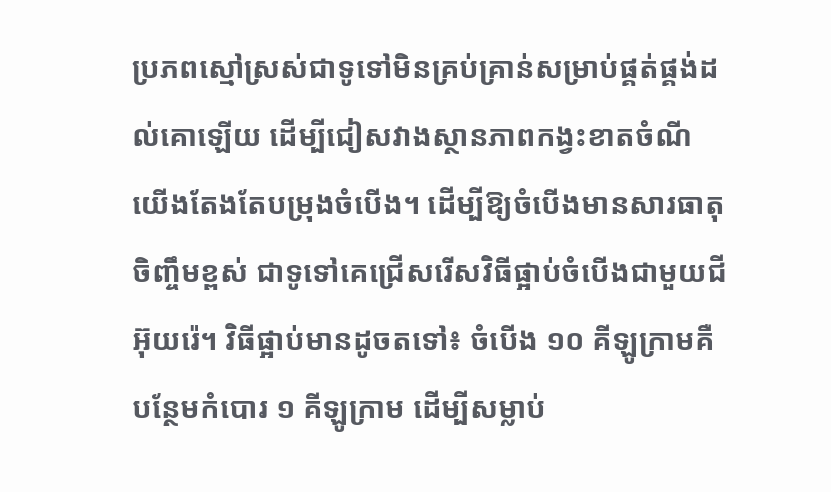ប្រភពស្មៅស្រស់ជាទូទៅមិនគ្រប់គ្រាន់សម្រាប់ផ្គត់ផ្គង់ដល់គោឡើយ ដើម្បីជៀសវាងស្ថានភាពកង្វះខាតចំណី យើងតែងតែបម្រុងចំបើង។ ដើម្បីឱ្យចំបើងមានសារធាតុចិញ្ចឹមខ្ពស់ ជាទូទៅគេជ្រើសរើសវិធីផ្អាប់ចំបើងជាមួយជីអ៊ុយរ៉េ។ វិធីផ្អាប់មានដូចតទៅ៖ ចំបើង ១០ គីឡូក្រាមគឺបន្ថែមកំបោរ ១ គីឡូក្រាម ដើម្បីសម្លាប់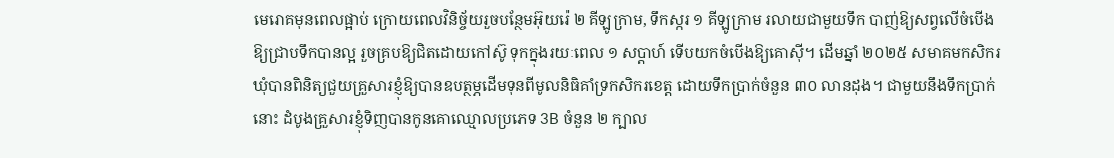មេរោគមុនពេលផ្អាប់ ក្រោយពេលវិនិច្ច័យរួចបន្ថែមអ៊ុយរ៉េ ២ គីឡូក្រាម, ទឹកស្ករ ១ គីឡូក្រាម រលាយជាមួយទឹក បាញ់ឱ្យសព្វលើចំបើងឱ្យជ្រាបទឹកបានល្អ រួចគ្របឱ្យជិតដោយកៅស៊ូ ទុកក្នុងរយៈពេល ១ សប្តាហ៍ ទើបយកចំបើងឱ្យគោស៊ី។ ដើមឆ្នាំ ២០២៥ សមាគមកសិករឃុំបានពិនិត្យជួយគ្រួសារខ្ញុំឱ្យបានឧបត្ថម្ភដើមទុនពីមូលនិធិគាំទ្រកសិករខេត្ត ដោយទឹកប្រាក់ចំនួន ៣០ លានដុង។ ជាមួយនឹងទឹកប្រាក់នោះ ដំបូងគ្រួសារខ្ញុំទិញបានកូនគោឈ្មោលប្រភេទ 3B ចំនួន ២ ក្បាល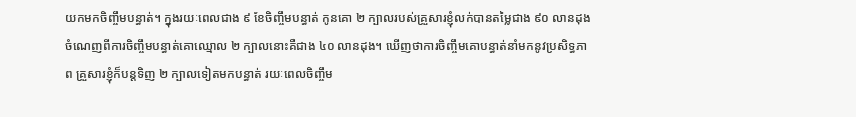យកមកចិញ្ចឹមបន្ធាត់។ ក្នុងរយៈពេលជាង ៩ ខែចិញ្ចឹមបន្ធាត់ កូនគោ ២ ក្បាលរបស់គ្រួសារខ្ញុំលក់បានតម្លៃជាង ៩០ លានដុង ចំណេញពីការចិញ្ចឹមបន្ធាត់គោឈ្មោល ២ ក្បាលនោះគឺជាង ៤០ លានដុង។ ឃើញថាការចិញ្ចឹមគោបន្ធាត់នាំមកនូវប្រសិទ្ធភាព គ្រួសារខ្ញុំក៏បន្តទិញ ២ ក្បាលទៀតមកបន្ធាត់ រយៈពេលចិញ្ចឹម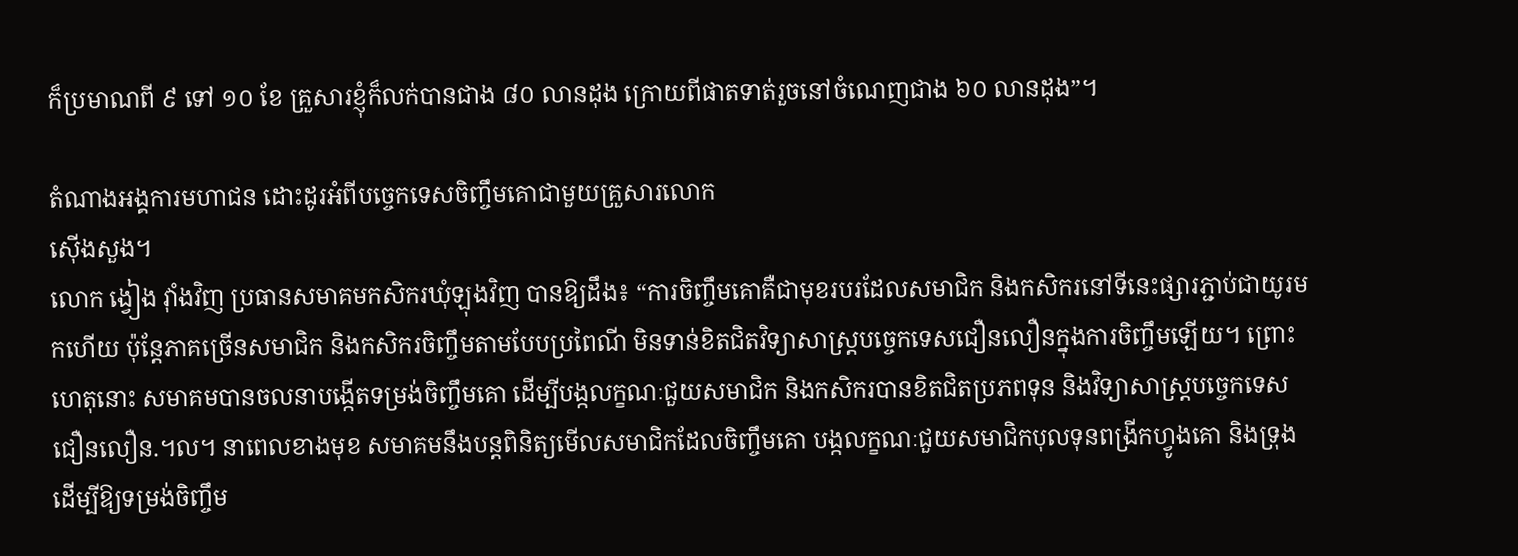ក៏ប្រមាណពី ៩ ទៅ ១០ ខែ គ្រួសារខ្ញុំក៏លក់បានជាង ៨០ លានដុង ក្រោយពីផាតទាត់រួចនៅចំណេញជាង ៦០ លានដុង”។

តំណាងអង្គការមហាជន ដោះដូរអំពីបច្ចេកទេសចិញ្ចឹមគោជាមួយគ្រួសារលោក
ស៊ើងសួង។
លោក ង្វៀង វ៉ាំងវិញ ប្រធានសមាគមកសិករឃុំឡុងវិញ បានឱ្យដឹង៖ “ការចិញ្ចឹមគោគឺជាមុខរបរដែលសមាជិក និងកសិករនៅទីនេះផ្សារភ្ជាប់ជាយូរមកហើយ ប៉ុន្តែភាគច្រើនសមាជិក និងកសិករចិញ្ចឹមតាមបែបប្រពៃណី មិនទាន់ខិតជិតវិទ្យាសាស្ត្របច្ចេកទេសជឿនលឿនក្នុងការចិញ្ចឹមឡើយ។ ព្រោះហេតុនោះ សមាគមបានចលនាបង្កើតទម្រង់ចិញ្ចឹមគោ ដើម្បីបង្កលក្ខណៈជួយសមាជិក និងកសិករបានខិតជិតប្រភពទុន និងវិទ្យាសាស្ត្របច្ចេកទេសជឿនលឿន.។ល។ នាពេលខាងមុខ សមាគមនឹងបន្តពិនិត្យមើលសមាជិកដែលចិញ្ចឹមគោ បង្កលក្ខណៈជួយសមាជិកបុលទុនពង្រីកហ្វូងគោ និងទ្រុង ដើម្បីឱ្យទម្រង់ចិញ្ចឹម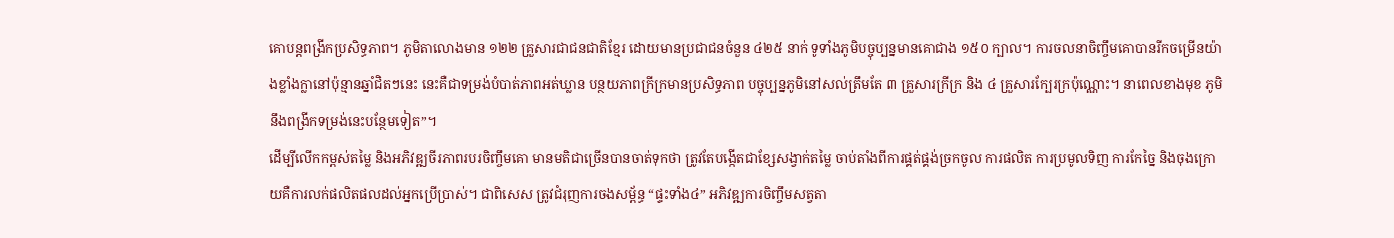គោបន្តពង្រីកប្រសិទ្ធភាព។ ភូមិតាលោងមាន ១២២ គ្រួសារជាជនជាតិខ្មែរ ដោយមានប្រជាជនចំនួន ៤២៥ នាក់ ទូទាំងភូមិបច្ចុប្បន្នមានគោជាង ១៥០ ក្បាល។ ការចលនាចិញ្ចឹមគោបានរីកចម្រើនយ៉ាងខ្លាំងក្លានៅប៉ុន្មានឆ្នាំជិតៗនេះ នេះគឺជាទម្រង់បំបាត់ភាពអត់ឃ្លាន បន្ថយភាពក្រីក្រមានប្រសិទ្ធភាព បច្ចុប្បន្នភូមិនៅសល់ត្រឹមតែ ៣ គ្រួសារក្រីក្រ និង ៤ គ្រួសារក្បែរក្រប៉ុណ្ណោះ។ នាពេលខាងមុខ ភូមិនឹងពង្រីកទម្រង់នេះបន្ថែមទៀត”។
ដើម្បីលើកកម្ពស់តម្លៃ និងអភិវឌ្ឍចីរភាពរបរចិញ្ចឹមគោ មានមតិជាច្រើនបានចាត់ទុកថា ត្រូវតែបង្កើតជាខ្សែសង្វាក់តម្លៃ ចាប់តាំងពីការផ្គត់ផ្គង់ច្រកចូល ការផលិត ការប្រមូលទិញ ការកែច្នៃ និងចុងក្រោយគឺការលក់ផលិតផលដល់អ្នកប្រើប្រាស់។ ជាពិសេស ត្រូវជំរុញការចងសម្ព័ន្ធ “ផ្ទះទាំង៤” អភិវឌ្ឍការចិញ្ចឹមសត្វតា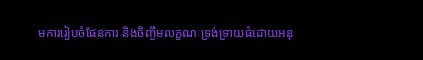មការរៀបចំផែនការ និងចិញ្ចឹមលក្ខណៈទ្រង់ទ្រាយធំដោយអនុ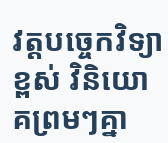វត្តបច្ចេកវិទ្យាខ្ពស់ វិនិយោគព្រមៗគ្នា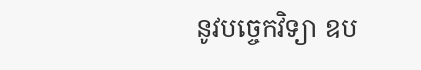នូវបច្ចេកវិទ្យា ឧប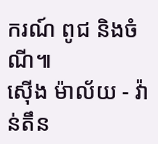ករណ៍ ពូជ និងចំណី៕
ស៊ើង ម៉ាល័យ - វ៉ាន់តឹន